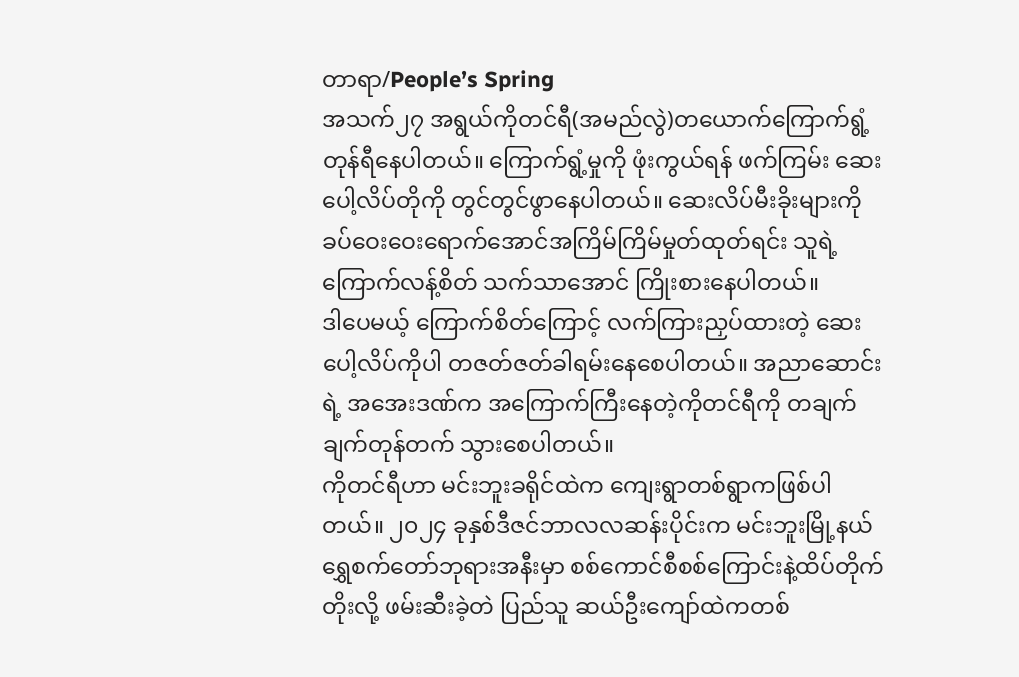တာရာ/People’s Spring
အသက်၂၇ အရွယ်ကိုတင်ရီ(အမည်လွဲ)တယောက်ကြောက်ရွံ့တုန်ရီနေပါတယ်။ ကြောက်ရွံ့မှုကို ဖုံးကွယ်ရန် ဖက်ကြမ်း ဆေးပေါ့လိပ်တိုကို တွင်တွင်ဖွာနေပါတယ်။ ဆေးလိပ်မီးခိုးများကို ခပ်ဝေးဝေးရောက်အောင်အကြိမ်ကြိမ်မှုတ်ထုတ်ရင်း သူရဲ့ ကြောက်လန့်စိတ် သက်သာအောင် ကြိုးစားနေပါတယ်။
ဒါပေမယ့် ကြောက်စိတ်ကြောင့် လက်ကြားညှပ်ထားတဲ့ ဆေးပေါ့လိပ်ကိုပါ တဇတ်ဇတ်ခါရမ်းနေစေပါတယ်။ အညာဆောင်းရဲ့ အအေးဒဏ်က အကြောက်ကြီးနေတဲ့ကိုတင်ရီကို တချက်ချက်တုန်တက် သွားစေပါတယ်။
ကိုတင်ရီဟာ မင်းဘူးခရိုင်ထဲက ကျေးရွာတစ်ရွာကဖြစ်ပါတယ်။ ၂၀၂၄ ခုနှစ်ဒီဇင်ဘာလလဆန်းပိုင်းက မင်းဘူးမြို့နယ်ရွှေစက်တော်ဘုရားအနီးမှာ စစ်ကောင်စီစစ်ကြောင်းနဲ့ထိပ်တိုက်တိုးလို့ ဖမ်းဆီးခဲ့တဲ ပြည်သူ ဆယ်ဦးကျော်ထဲကတစ်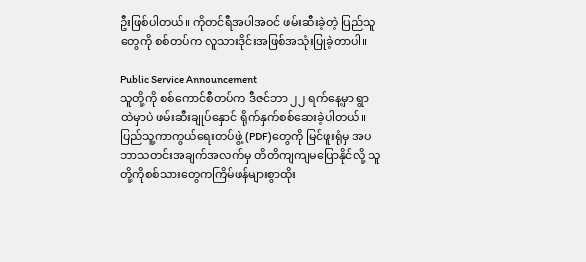ဦးဖြစ်ပါတယ်။ ကိုတင်ရီအပါအဝင် ဖမ်းဆီးခဲ့တဲ့ ပြည်သူတွေကို စစ်တပ်က လူသားဒိုင်းအဖြစ်အသုံးပြုခဲ့တာပါ။

Public Service Announcement
သူတို့ကို စစ်ကောင်စီတပ်က ဒီဇင်ဘာ ၂၂ ရက်နေ့မှာ ရွာထဲမှာပဲ ဖမ်းဆီးချုပ်နှောင် ရိုက်နှက်စစ်ဆေးခဲ့ပါတယ်။ ပြည်သူ့ကာကွယ်ရေးတပ်ဖွဲ့ (PDF)တွေကို မြင်ဖူးရုံမှ အပ ဘာသတင်းအချက်အလက်မှ တိတိကျကျမပြောနိုင်လို့ သူတို့ကိုစစ်သားတွေကကြိမ်ဖန်များစွာထိုး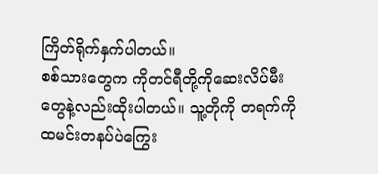ကြိတ်ရိုက်နှက်ပါတယ်။
စစ်သားတွေက ကိုတင်ရီတို့ကိုဆေးလိပ်မီးတွေနဲ့လည်းထိုးပါတယ်။ သူ့တိုကို တရက်ကို ထမင်းတနပ်ပဲကြွေး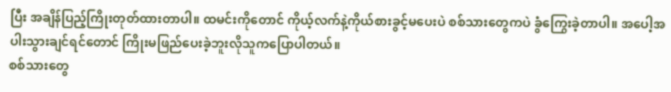ပြီး အချိန်ပြည့်ကြိုးတုတ်ထားတာပါ။ ထမင်းကိုတောင် ကိုယ့်လက်နဲ့ကိုယ်စားခွင့်မပေးပဲ စစ်သားတွေကပဲ ခွံကြွေးခဲ့တာပါ။ အပေါ့အပါးသွားချင်ရင်တောင် ကြိုးမဖြည်ပေးခဲ့ဘူးလိုသူကပြောပါတယ်။
စစ်သားတွေ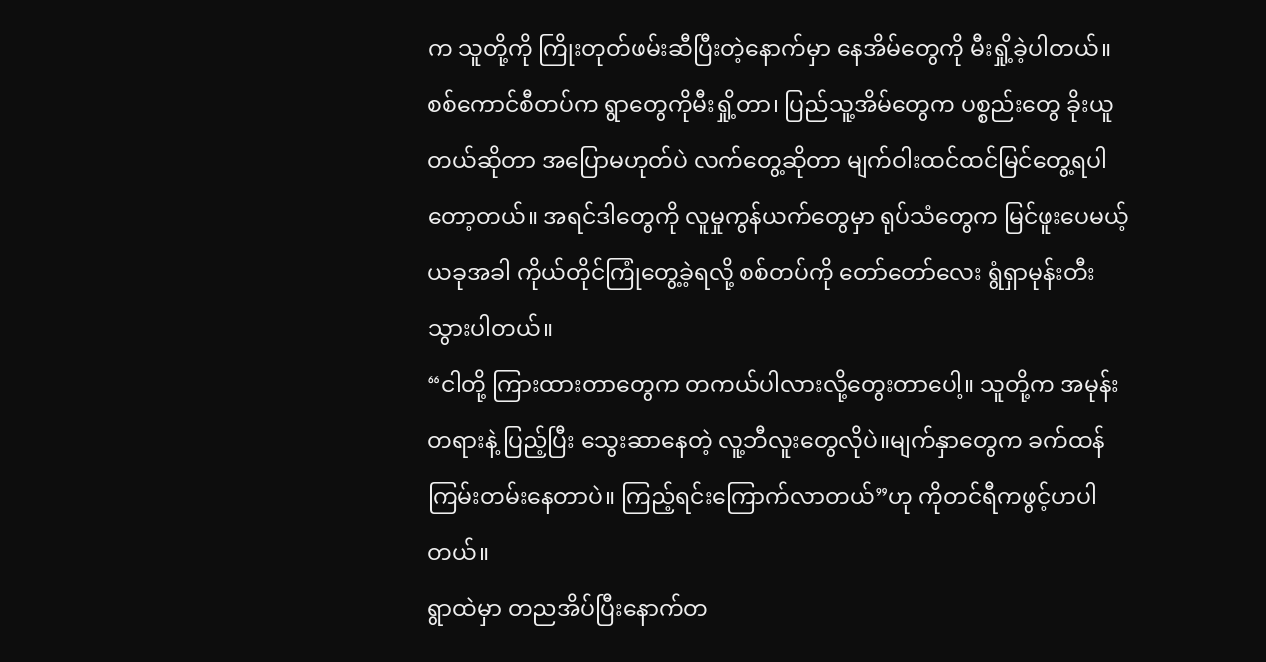က သူတို့ကို ကြိုးတုတ်ဖမ်းဆီပြီးတဲ့နောက်မှာ နေအိမ်တွေကို မီးရှို့ခဲ့ပါတယ်။ စစ်ကောင်စီတပ်က ရွာတွေကိုမီးရှို့တာ၊ ပြည်သူ့အိမ်တွေက ပစ္စည်းတွေ ခိုးယူတယ်ဆိုတာ အပြောမဟုတ်ပဲ လက်တွေ့ဆိုတာ မျက်ဝါးထင်ထင်မြင်တွေ့ရပါတော့တယ်။ အရင်ဒါတွေကို လူမှုကွန်ယက်တွေမှာ ရုပ်သံတွေက မြင်ဖူးပေမယ့် ယခုအခါ ကိုယ်တိုင်ကြုံတွေ့ခဲ့ရလို့ စစ်တပ်ကို တော်တော်လေး ရွံရှာမုန်းတီးသွားပါတယ်။
“ငါတို့ ကြားထားတာတွေက တကယ်ပါလားလို့တွေးတာပေါ့။ သူတို့က အမုန်းတရားနဲ့ ပြည့်ပြီး သွေးဆာနေတဲ့ လူ့ဘီလူးတွေလိုပဲ။မျက်နှာတွေက ခက်ထန်ကြမ်းတမ်းနေတာပဲ။ ကြည့်ရင်းကြောက်လာတယ်”ဟု ကိုတင်ရီကဖွင့်ဟပါတယ်။
ရွာထဲမှာ တညအိပ်ပြီးနောက်တ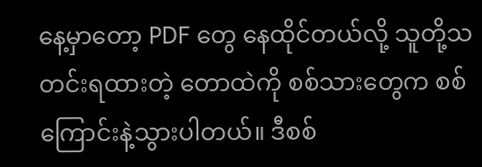နေ့မှာတော့ PDF တွေ နေထိုင်တယ်လို့ သူတို့သတင်းရထားတဲ့ တောထဲကို စစ်သားတွေက စစ်ကြောင်းနဲ့သွားပါတယ်။ ဒီစစ်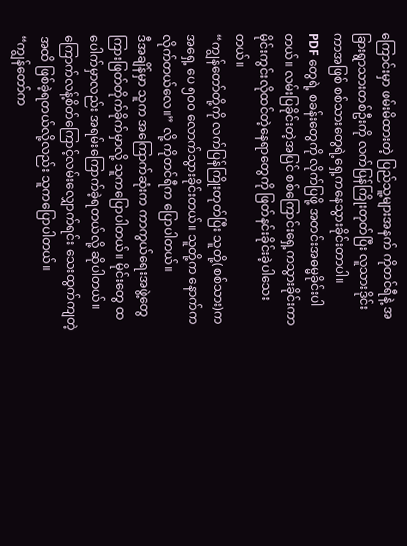ကြောင်းမှာ ဖမ်းမိထားတဲ့ ပြည်သူ့များအနက် ကိုတင်ရီနဲ့ အခြားရွာသားတစ်ဦးကို လက်ပြန်ကြိုးတုတ်ပြီး လူသားဒိုင်းကာအဖြစ် စစ်သားတွေရဲ့ရှေ့ကနေသွားခိုင်းတာပါ။
PDF တွေရဲ့ စခန်းတွေကို လိုက်ပြဖို့ အတင်းအဓမ္မခိုင်းပါတယ်။ လမ်းပြခိုင်းတဲ့အပြင် စစ်ကြောင်းရှေ့ကသွားခိုင်းကာ မိုင်းကွင်းလိုထင်တဲ့နေရာတွေကို ဖြတ်နင်းခိုင်းခဲ့ပါသေးတယ်။
“ကျွန်တော်တို့ကို လက်ပြန်ကြိုးတုတ်ပြီး သူတို့(စစ်သား)က အရှေ့ ပေ ၅၀၀ လောက်သွားခိုင်းတယ်။ သူတို့က နောက်ကလိုက်တယ်လေ။” လို့ ကိုတင်ရီက ပြောပါတယ်။
ဒီအချိန်မှာ သူက အကြောက်ဆုံးက ကာကွယ်ရေးအဖွဲ့တွေကြားဖြတ်တိုက်ခိုက်မှာလို့ သူကပြောပါတယ်။ မိုင်းတွေ ထပေါက်မှာလည်း အရမ်းကြောက်ခဲ့ရတယ်လို့ ဆိုပါတယ်။ ကြောက်လန့်စိတ်ကြောင့်လမ်းလျှောက်ရင်း သေးထွက်ကျတဲ့ အထိ ဖြစ်ခဲ့ရတယ်လို့လည်း သူကပြောပါတယ်။
“ကျွန်တော်က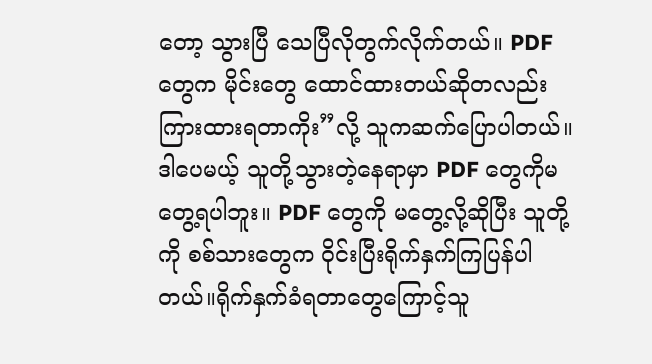တော့ သွားပြီ သေပြီလိုတွက်လိုက်တယ်။ PDF တွေက မိုင်းတွေ ထောင်ထားတယ်ဆိုတလည်း ကြားထားရတာကိုး”လို့ သူကဆက်ပြောပါတယ်။
ဒါပေမယ့် သူတို့သွားတဲ့နေရာမှာ PDF တွေကိုမတွေ့ရပါဘူး။ PDF တွေကို မတွေ့လို့ဆိုပြီး သူတို့ကို စစ်သားတွေက ဝိုင်းပြီးရိုက်နှက်ကြပြန်ပါတယ်။ရိုက်နှက်ခံရတာတွေကြောင့်သူ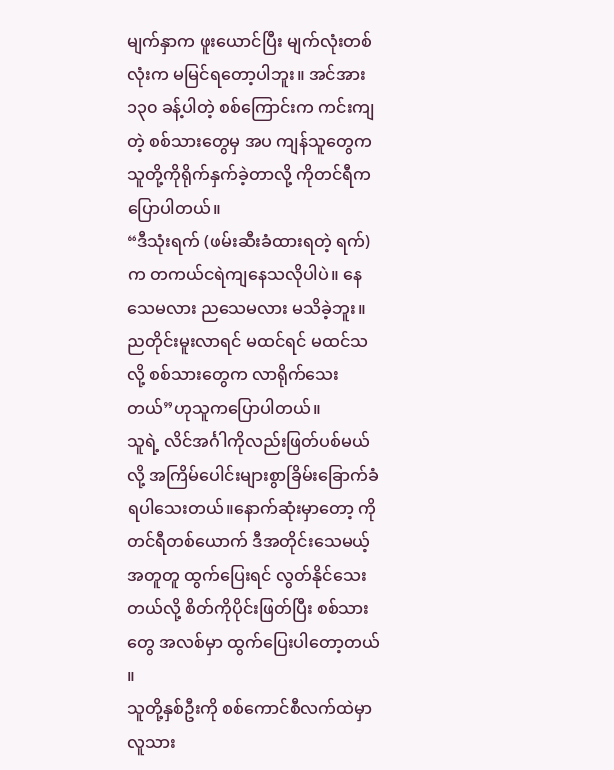မျက်နှာက ဖူးယောင်ပြီး မျက်လုံးတစ်လုံးက မမြင်ရတော့ပါဘူး။ အင်အား ၁၃၀ ခန့်ပါတဲ့ စစ်ကြောင်းက ကင်းကျတဲ့ စစ်သားတွေမှ အပ ကျန်သူတွေက သူတို့ကိုရိုက်နှက်ခဲ့တာလို့ ကိုတင်ရီကပြောပါတယ်။
“ဒီသုံးရက် (ဖမ်းဆီးခံထားရတဲ့ ရက်)က တကယ်ငရဲကျနေသလိုပါပဲ။ နေသေမလား ညသေမလား မသိခဲ့ဘူး။ ညတိုင်းမူးလာရင် မထင်ရင် မထင်သလို့ စစ်သားတွေက လာရိုက်သေးတယ်”ဟုသူကပြောပါတယ်။
သူရဲ့ လိင်အင်္ဂါကိုလည်းဖြတ်ပစ်မယ်လို့ အကြိမ်ပေါင်းများစွာခြိမ်းခြောက်ခံရပါသေးတယ်။နောက်ဆုံးမှာတော့ ကိုတင်ရီတစ်ယောက် ဒီအတိုင်းသေမယ့် အတူတူ ထွက်ပြေးရင် လွတ်နိုင်သေးတယ်လို့ စိတ်ကိုပိုင်းဖြတ်ပြီး စစ်သားတွေ အလစ်မှာ ထွက်ပြေးပါတော့တယ် ။
သူတို့နှစ်ဦးကို စစ်ကောင်စီလက်ထဲမှာလူသား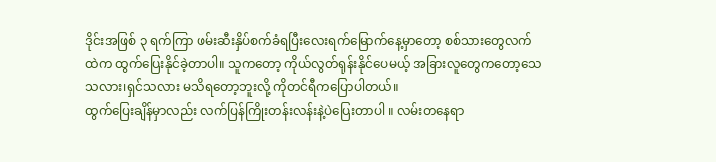ဒိုင်းအဖြစ် ၃ ရက်ကြာ ဖမ်းဆီးနှိပ်စက်ခံရပြီးလေးရက်မြောက်နေ့မှာတော့ စစ်သားတွေလက်ထဲက ထွက်ပြေးနိုင်ခဲ့တာပါ။ သူကတော့ ကိုယ်လွတ်ရုန်းနိုင်ပေမယ့် အခြားလူတွေကတော့သေသလား၊ရှင်သလား မသိရတော့ဘူးလို့ ကိုတင်ရီကပြောပါတယ်။
ထွက်ပြေးချိန်မှာလည်း လက်ပြန်ကြိုးတန်းလန်းနဲ့ပဲပြေးတာပါ ။ လမ်းတနေရာ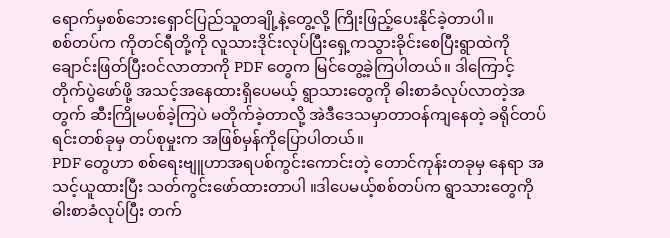ရောက်မှစစ်ဘေးရှောင်ပြည်သူတချို့နဲ့တွေ့လို့ ကြိုးဖြည့်ပေးနိုင်ခဲ့တာပါ။
စစ်တပ်က ကိုတင်ရီတို့ကို လူသားဒိုင်းလုပ်ပြီးရှေ့ကသွားခိုင်းစေပြီးရွာထဲကို ချောင်းဖြတ်ပြီးဝင်လာတာကို PDF တွေက မြင်တွေ့ခဲ့ကြပါတယ်။ ဒါကြောင့် တိုက်ပွဲဖော်ဖို့ အသင့်အနေထားရှိပေမယ့် ရွာသားတွေကို ဓါးစာခံလုပ်လာတဲ့အတွက် ဆီးကြိုမပစ်ခဲ့ကြပဲ မတိုက်ခဲ့တာလို့ အဲဒီဒေသမှာတာဝန်ကျနေတဲ့ ခရိုင်တပ်ရင်းတစ်ခုမှ တပ်စုမှုးက အဖြစ်မှန်ကိုပြောပါတယ်။
PDF တွေဟာ စစ်ရေးဗျူဟာအရပစ်ကွင်းကောင်းတဲ့ တောင်ကုန်းတခုမှ နေရာ အသင့်ယူထားပြီး သတ်ကွင်းဖော်ထားတာပါ ။ဒါပေမယ့်စစ်တပ်က ရွာသားတွေကို ဓါးစာခံလုပ်ပြီး တက်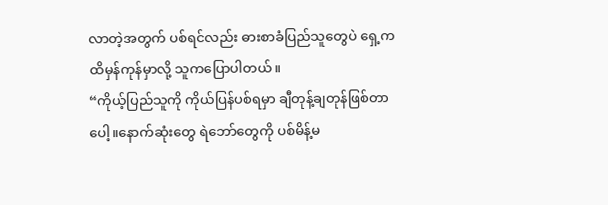လာတဲ့အတွက် ပစ်ရင်လည်း ဓားစာခံပြည်သူတွေပဲ ရှေ့ကထိမှန်ကုန်မှာလို့ သူကပြောပါတယ်။
“ကိုယ့်ပြည်သူကို ကိုယ်ပြန်ပစ်ရမှာ ချီတုန့်ချတုန်ဖြစ်တာပေါ့။နောက်ဆုံးတွေ ရဲဘော်တွေကို ပစ်မိန့်မ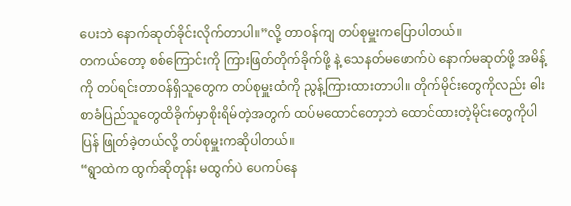ပေးဘဲ နောက်ဆုတ်ခိုင်းလိုက်တာပါ။”လို့ တာဝန်ကျ တပ်စုမှူးကပြောပါတယ်။
တကယ်တော့ စစ်ကြောင်းကို ကြားဖြတ်တိုက်ခိုက်ဖို့ နဲ့ သေနတ်မဖောက်ပဲ နောက်မဆုတ်ဖို့ အမိန့်ကို တပ်ရင်းတာဝန်ရှိသူတွေက တပ်စုမှူးထံကို ညွန့်ကြားထားတာပါ။ တိုက်မိုင်းတွေကိုလည်း ဓါးစာခံပြည်သူတွေထိခိုက်မှာစိုးရိမ်တဲ့အတွက် ထပ်မထောင်တော့ဘဲ ထောင်ထားတဲ့မိုင်းတွေကိုပါပြန် ဖြုတ်ခဲ့တယ်လို့ တပ်စုမှူးကဆိုပါတယ်။
“ရွာထဲက ထွက်ဆိုတုန်း မထွက်ပဲ ပေကပ်နေ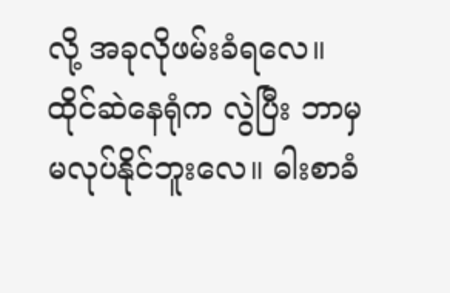လို့ အခုလိုဖမ်းခံရလေ။ ထိုင်ဆဲနေရုံက လွဲပြီး ဘာမှမလုပ်နိုင်ဘူးလေ။ ဓါးစာခံ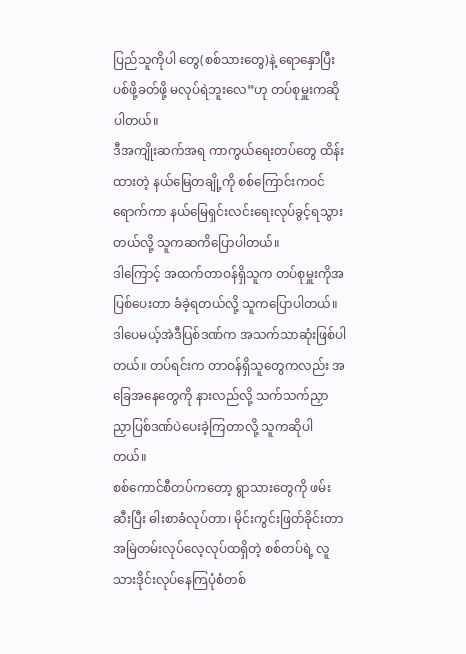ပြည်သူကိုပါ တွေ(စစ်သားတွေ)နဲ့ ရောနှောပြီးပစ်ဖို့ခတ်ဖို့ မလုပ်ရဲဘူးလေ”ဟု တပ်စုမှူးကဆိုပါတယ်။
ဒီအကျိုးဆက်အရ ကာကွယ်ရေးတပ်တွေ ထိန်းထားတဲ့ နယ်မြေတချို့ကို စစ်ကြောင်းကဝင်ရောက်ကာ နယ်မြေရှင်းလင်းရေးလုပ်ခွင့်ရသွားတယ်လို့ သူကဆကိပြောပါတယ်။
ဒါကြောင့် အထက်တာဝန်ရှိသူက တပ်စုမှူးကိုအပြစ်ပေးတာ ခံခဲ့ရတယ်လို့ သူကပြောပါတယ်။ ဒါပေမယ့်အဲဒီပြစ်ဒဏ်က အသက်သာဆုံးဖြစ်ပါတယ်။ တပ်ရင်းက တာဝန်ရှိသူတွေကလည်း အခြေအနေတွေကို နားလည်လို့ သက်သက်ညှာညှာပြစ်ဒဏ်ပဲပေးခဲ့ကြတာလို့ သူကဆိုပါတယ်။
စစ်ကောင်စီတပ်ကတော့ ရွာသားတွေကို ဖမ်းဆီးပြီး ဓါးစာခံလုပ်တာ၊ မိုင်းကွင်းဖြတ်ခိုင်းတာ အမြဲတမ်းလုပ်လေ့လုပ်ထရှိတဲ့ စစ်တပ်ရဲ့ လူသားဒိုင်းလုပ်နေကြပုံစံတစ်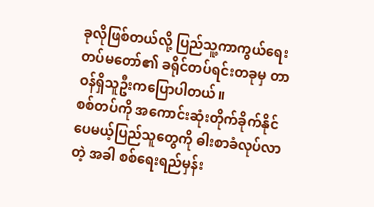ခုလိုဖြစ်တယ်လို့ ပြည်သူ့ကာကွယ်ရေးတပ်မတော်၏ ခရိုင်တပ်ရင်းတခုမှ တာဝန်ရှိသူဦးကပြောပါတယ်။
စစ်တပ်ကို အကောင်းဆုံးတိုက်ခိုက်နိုင်ပေမယ့်ပြည်သူတွေကို ဓါးစာခံလုပ်လာတဲ့ အခါ စစ်ရေးရည်မှန်း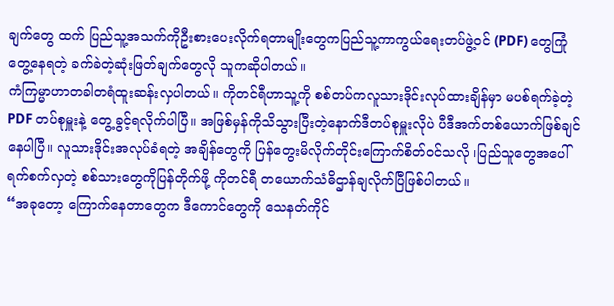ချက်တွေ ထက် ပြည်သူ့အသက်ကိုဦးစားပေးလိုက်ရတာမျိုးတွေကပြည်သူ့ကာကွယ်ရေးတပ်ဖွဲ့ဝင် (PDF) တွေကြုံတွေ့နေရတဲ့ ခက်ခဲတဲ့ဆုံးဖြတ်ချက်တွေလို သူကဆိုပါတယ်။
ကံကြမ္မာဟာတခါတရံထူးဆန်းလှပါတယ်။ ကိုတင်ရီဟာသူ့ကို စစ်တပ်ကလူသားဒိုင်းလုပ်ထားချိန်မှာ မပစ်ရက်ခဲ့တဲ့ PDF တပ်စုမှူးနဲ့ တွေ့ခွင့်ရလိုက်ပါပြီ။ အဖြစ်မှန်ကိုသိသွားပြီးတဲ့နောက်ဒီတပ်စုမှူးလိုပဲ ပီဒီအက်တစ်ယောက်ဖြစ်ချင်နေပါပြီ။ လူသားဒိုင်းအလုပ်ခံရတဲ့ အချိန်တွေကို ပြန်တွေးမိလိုက်တိုင်းကြောက်စိတ်ဝင်သလို ၊ပြည်သူတွေအပေါ် ရက်စက်လှတဲ့ စစ်သားတွေကိုပြန်တိုက်ဖို့ ကိုတင်ရီ တယောက်သံဓိဌာန်ချလိုက်ပြီဖြစ်ပါတယ်။
“အခုတော့ ကြောက်နေတာတွေက ဒီကောင်တွေကို သေနတ်ကိုင်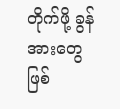တိုက်ဖို့ ခွန်အားတွေဖြစ်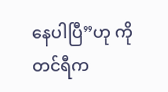နေပါပြီ”ဟု ကိုတင်ရီက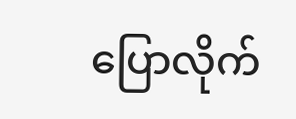ပြောလိုက်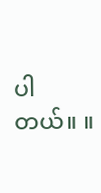ပါတယ်။ ။